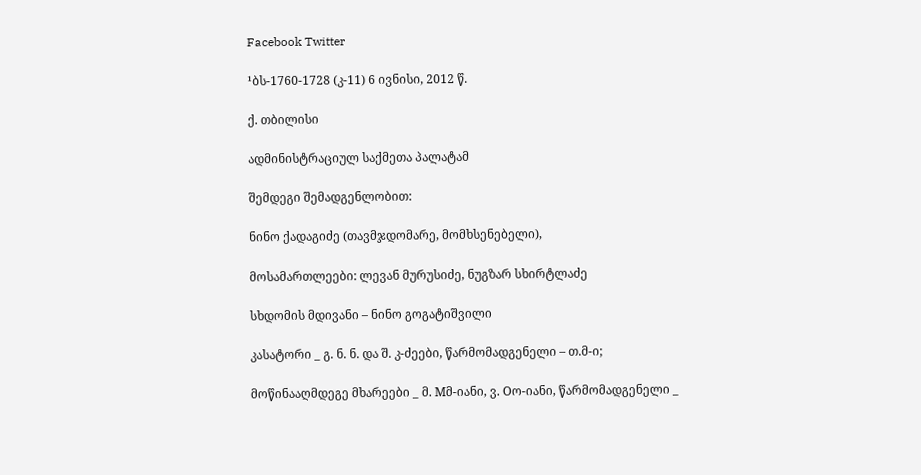Facebook Twitter

¹ბს-1760-1728 (კ-11) 6 ივნისი, 2012 წ.

ქ. თბილისი

ადმინისტრაციულ საქმეთა პალატამ

შემდეგი შემადგენლობით:

ნინო ქადაგიძე (თავმჯდომარე, მომხსენებელი),

მოსამართლეები: ლევან მურუსიძე, ნუგზარ სხირტლაძე

სხდომის მდივანი – ნინო გოგატიშვილი

კასატორი _ გ. ნ. ნ. და შ. კ-ძეები, წარმომადგენელი – თ.მ-ი;

მოწინააღმდეგე მხარეები _ მ. Mმ-იანი, ვ. Oო-იანი, წარმომადგენელი _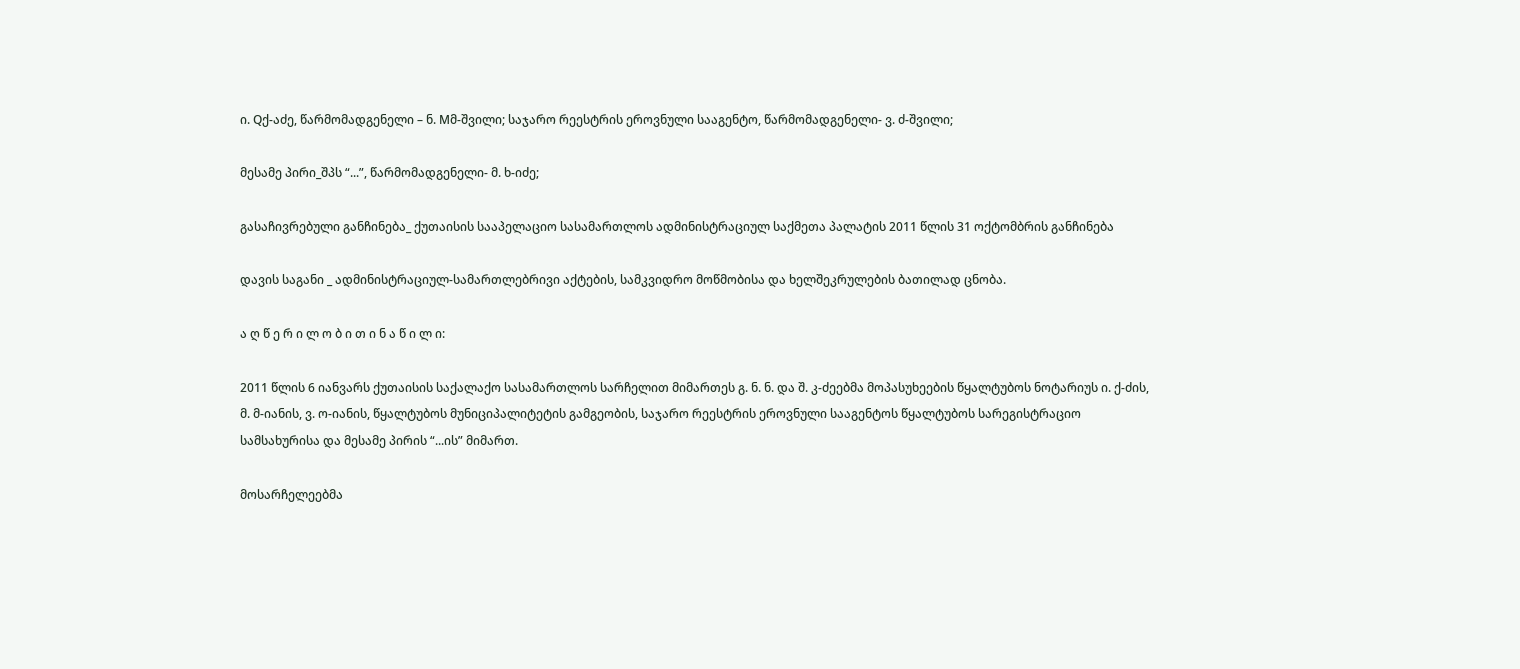ი. Qქ-აძე, წარმომადგენელი – ნ. Mმ-შვილი; საჯარო რეესტრის ეროვნული სააგენტო, წარმომადგენელი- ვ. ძ-შვილი;

მესამე პირი_შპს “...”, წარმომადგენელი- მ. ხ-იძე;

გასაჩივრებული განჩინება_ ქუთაისის სააპელაციო სასამართლოს ადმინისტრაციულ საქმეთა პალატის 2011 წლის 31 ოქტომბრის განჩინება

დავის საგანი _ ადმინისტრაციულ-სამართლებრივი აქტების, სამკვიდრო მოწმობისა და ხელშეკრულების ბათილად ცნობა.

ა ღ წ ე რ ი ლ ო ბ ი თ ი ნ ა წ ი ლ ი:

2011 წლის 6 იანვარს ქუთაისის საქალაქო სასამართლოს სარჩელით მიმართეს გ. ნ. ნ. და შ. კ-ძეებმა მოპასუხეების წყალტუბოს ნოტარიუს ი. ქ-ძის, მ. მ-იანის, ვ. ო-იანის, წყალტუბოს მუნიციპალიტეტის გამგეობის, საჯარო რეესტრის ეროვნული სააგენტოს წყალტუბოს სარეგისტრაციო სამსახურისა და მესამე პირის “...ის” მიმართ.

მოსარჩელეებმა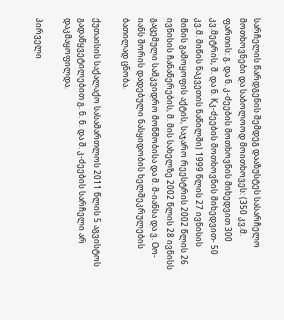სარჩელის წარდგენის შემდეგ დააზუსტეს სასარჩელო მოთხოვნები და საბოლოოდ მოითხოვეს: (350 კვ.მ. ფართის: გ. და ნ. კ-ძეების მოთხოვნის მიხედვით 300 კვ.მეტრის, შ. და ნ. Kკ-ძეების მოთხოვნის მიხედვით- 50 კვ.მ. მიწის ნაკვეთის ნაწილში) 1999 წლის 27 ივნისის მიწის გამოყოფის აქტის, საჯარო რეესტრის 2002 წლის 26 ივნისის ჩანაწერების, მ. მის სახელზე 2002 წლის 28 ივნისს გაცემული სამკვიდრო მოწმობისა და მ. მ-იანსა და ვ. Oო-იანს შორის დადებული ნასყიდობის ხელშეკრულების ბათილად ცნობა.

ქუთაისის საქალაქო სასამართლოს 2011 წლის 5 აგვისტოს გადაწყვეტილებით გ. ნ. ნ. და შ. კ-ძეების სარჩელი არ დაკმაყოფილდა.

პირველი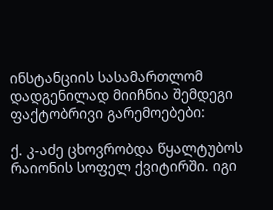ინსტანციის სასამართლომ დადგენილად მიიჩნია შემდეგი ფაქტობრივი გარემოებები:

ქ. კ-აძე ცხოვრობდა წყალტუბოს რაიონის სოფელ ქვიტირში. იგი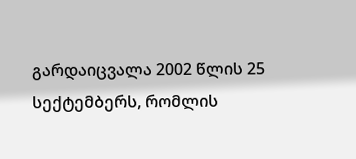გარდაიცვალა 2002 წლის 25 სექტემბერს, რომლის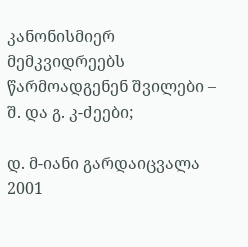კანონისმიერ მემკვიდრეებს წარმოადგენენ შვილები – შ. და გ. კ-ძეები;

დ. მ-იანი გარდაიცვალა 2001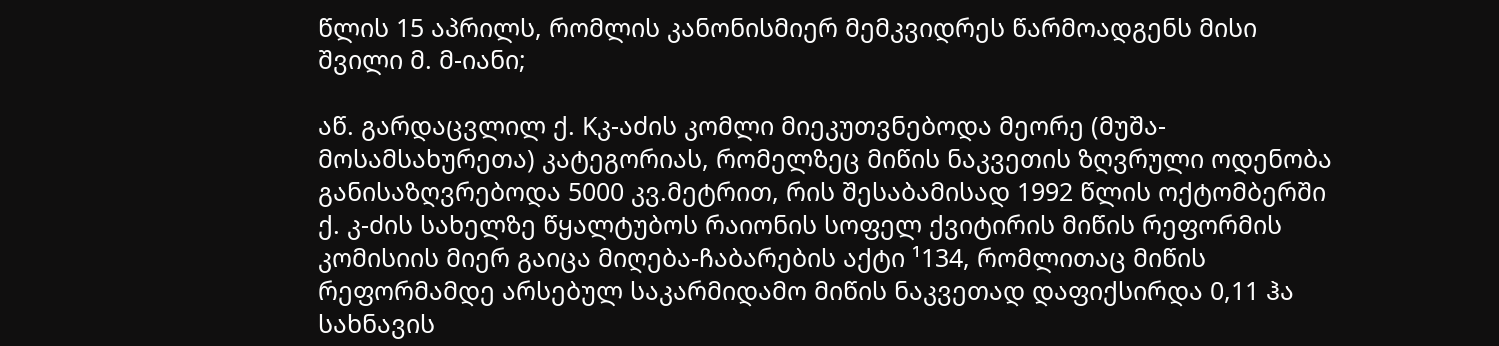წლის 15 აპრილს, რომლის კანონისმიერ მემკვიდრეს წარმოადგენს მისი შვილი მ. მ-იანი;

აწ. გარდაცვლილ ქ. Kკ-აძის კომლი მიეკუთვნებოდა მეორე (მუშა-მოსამსახურეთა) კატეგორიას, რომელზეც მიწის ნაკვეთის ზღვრული ოდენობა განისაზღვრებოდა 5000 კვ.მეტრით, რის შესაბამისად 1992 წლის ოქტომბერში ქ. კ-ძის სახელზე წყალტუბოს რაიონის სოფელ ქვიტირის მიწის რეფორმის კომისიის მიერ გაიცა მიღება-ჩაბარების აქტი ¹134, რომლითაც მიწის რეფორმამდე არსებულ საკარმიდამო მიწის ნაკვეთად დაფიქსირდა 0,11 ჰა სახნავის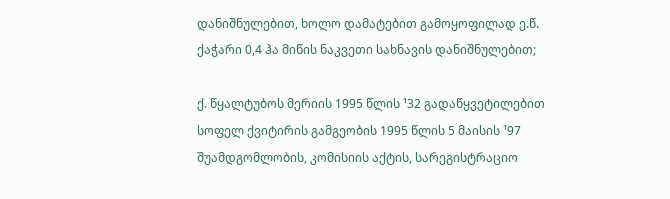დანიშნულებით, ხოლო დამატებით გამოყოფილად ე.წ. ქაჭარი 0,4 ჰა მიწის ნაკვეთი სახნავის დანიშნულებით;

ქ. წყალტუბოს მერიის 1995 წლის ¹32 გადაწყვეტილებით სოფელ ქვიტირის გამგეობის 1995 წლის 5 მაისის ¹97 შუამდგომლობის, კომისიის აქტის, სარეგისტრაციო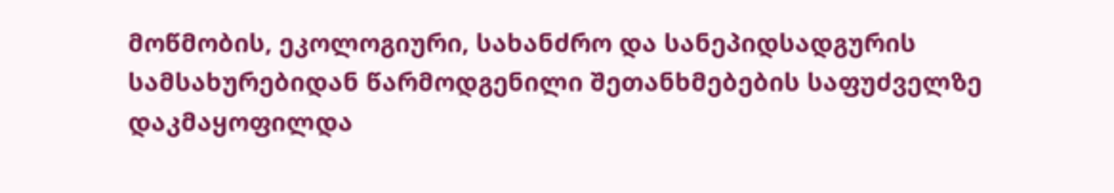მოწმობის, ეკოლოგიური, სახანძრო და სანეპიდსადგურის სამსახურებიდან წარმოდგენილი შეთანხმებების საფუძველზე დაკმაყოფილდა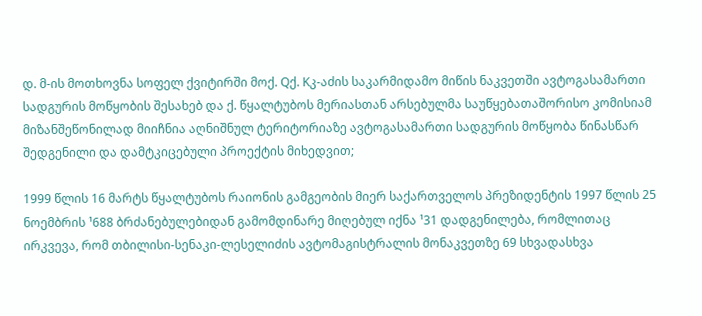დ. მ-ის მოთხოვნა სოფელ ქვიტირში მოქ. Qქ. Kკ-აძის საკარმიდამო მიწის ნაკვეთში ავტოგასამართი სადგურის მოწყობის შესახებ და ქ. წყალტუბოს მერიასთან არსებულმა საუწყებათაშორისო კომისიამ მიზანშეწონილად მიიჩნია აღნიშნულ ტერიტორიაზე ავტოგასამართი სადგურის მოწყობა წინასწარ შედგენილი და დამტკიცებული პროექტის მიხედვით;

1999 წლის 16 მარტს წყალტუბოს რაიონის გამგეობის მიერ საქართველოს პრეზიდენტის 1997 წლის 25 ნოემბრის ¹688 ბრძანებულებიდან გამომდინარე მიღებულ იქნა ¹31 დადგენილება, რომლითაც ირკვევა, რომ თბილისი-სენაკი-ლესელიძის ავტომაგისტრალის მონაკვეთზე 69 სხვადასხვა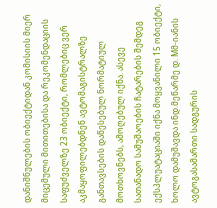დანიშნულების ობიექტიდან კომისიის მიერ მიცემული მითითებისა და რეკომენდაციის საფუძველზე 23 ობიექტი, რომლებიც ვერ აკმაყოფილებდნენ ავტომაგისტრალზე განთავსების დაწესებულ ნორმატიულ მოთხოვნებს, ამოღებულ იქნა. ასევე სათანადო სამუშაოების ჩატარების შემდეგ ექსპლუატაციაში იქნა მოყვანილი 15 ობიექტი, ხოლო დამუშავდა ინდ.მეწარმე დ. Mმ-იანის ავტოგასამართი სადგურის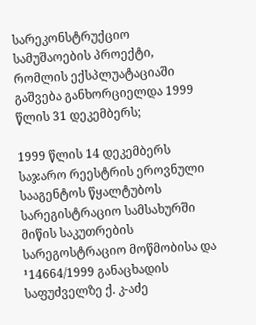სარეკონსტრუქციო სამუშაოების პროექტი, რომლის ექსპლუატაციაში გაშვება განხორციელდა 1999 წლის 31 დეკემბერს;

1999 წლის 14 დეკემბერს საჯარო რეესტრის ეროვნული სააგენტოს წყალტუბოს სარეგისტრაციო სამსახურში მიწის საკუთრების სარეგოსტრაციო მოწმობისა და ¹14664/1999 განაცხადის საფუძველზე ქ. კ-აძე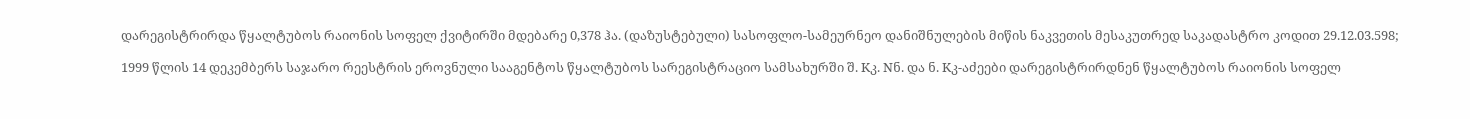დარეგისტრირდა წყალტუბოს რაიონის სოფელ ქვიტირში მდებარე 0,378 ჰა. (დაზუსტებული) სასოფლო-სამეურნეო დანიშნულების მიწის ნაკვეთის მესაკუთრედ საკადასტრო კოდით 29.12.03.598;

1999 წლის 14 დეკემბერს საჯარო რეესტრის ეროვნული სააგენტოს წყალტუბოს სარეგისტრაციო სამსახურში შ. Kკ. Nნ. და ნ. Kკ-აძეები დარეგისტრირდნენ წყალტუბოს რაიონის სოფელ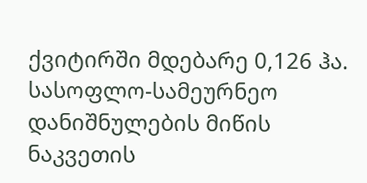ქვიტირში მდებარე 0,126 ჰა. სასოფლო-სამეურნეო დანიშნულების მიწის ნაკვეთის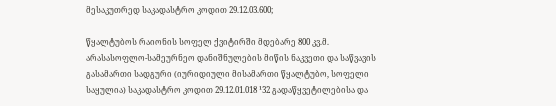მესაკუთრედ საკადასტრო კოდით 29.12.03.600;

წყალტუბოს რაიონის სოფელ ქვიტირში მდებარე 800 კვ.მ. არასასოფლო-სამეურნეო დანიშნულების მიწის ნაკვეთი და საწვავის გასამართი სადგური (იურიდიული მისამართი წყალტუბო, სოფელი საყულია) საკადასტრო კოდით 29.12.01.018 ¹32 გადაწყვეტილებისა და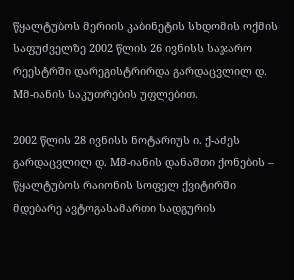წყალტუბოს მერიის კაბინეტის სხდომის ოქმის საფუძველზე 2002 წლის 26 ივნისს საჯარო რეესტრში დარეგისტრირდა გარდაცვლილ დ. Mმ-იანის საკუთრების უფლებით.

2002 წლის 28 ივნისს ნოტარიუს ი. ქ-აძეს გარდაცვლილ დ. Mმ-იანის დანაშთი ქონების – წყალტუბოს რაიონის სოფელ ქვიტირში მდებარე ავტოგასამართი სადგურის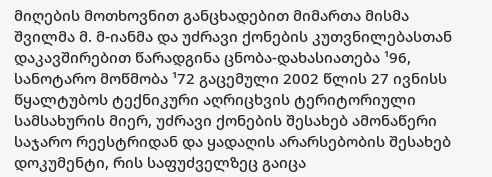მიღების მოთხოვნით განცხადებით მიმართა მისმა შვილმა მ. მ-იანმა და უძრავი ქონების კუთვნილებასთან დაკავშირებით წარადგინა ცნობა-დახასიათება ¹96, სანოტარო მოწმობა ¹72 გაცემული 2002 წლის 27 ივნისს წყალტუბოს ტექნიკური აღრიცხვის ტერიტორიული სამსახურის მიერ, უძრავი ქონების შესახებ ამონაწერი საჯარო რეესტრიდან და ყადაღის არარსებობის შესახებ დოკუმენტი, რის საფუძველზეც გაიცა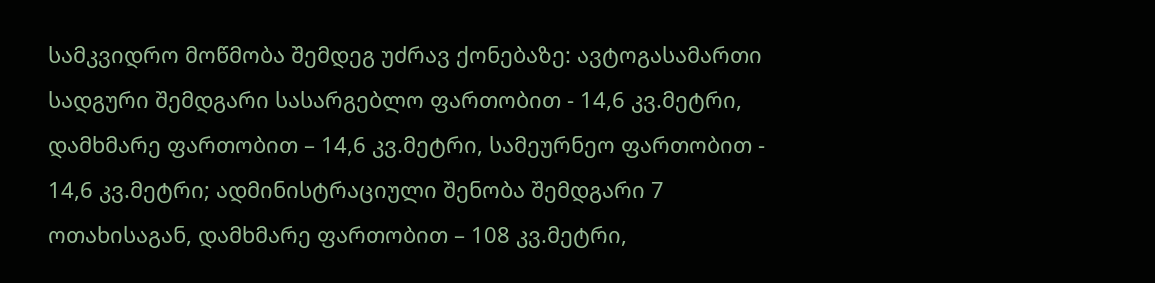სამკვიდრო მოწმობა შემდეგ უძრავ ქონებაზე: ავტოგასამართი სადგური შემდგარი სასარგებლო ფართობით - 14,6 კვ.მეტრი, დამხმარე ფართობით – 14,6 კვ.მეტრი, სამეურნეო ფართობით - 14,6 კვ.მეტრი; ადმინისტრაციული შენობა შემდგარი 7 ოთახისაგან, დამხმარე ფართობით – 108 კვ.მეტრი,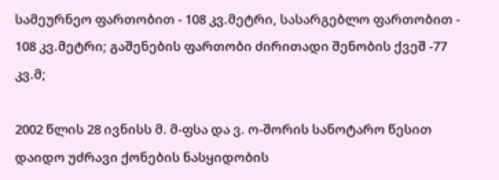სამეურნეო ფართობით - 108 კვ.მეტრი, სასარგებლო ფართობით - 108 კვ.მეტრი; გაშენების ფართობი ძირითადი შენობის ქვეშ -77 კვ.მ;

2002 წლის 28 ივნისს მ. მ-ფსა და ვ. ო-შორის სანოტარო წესით დაიდო უძრავი ქონების ნასყიდობის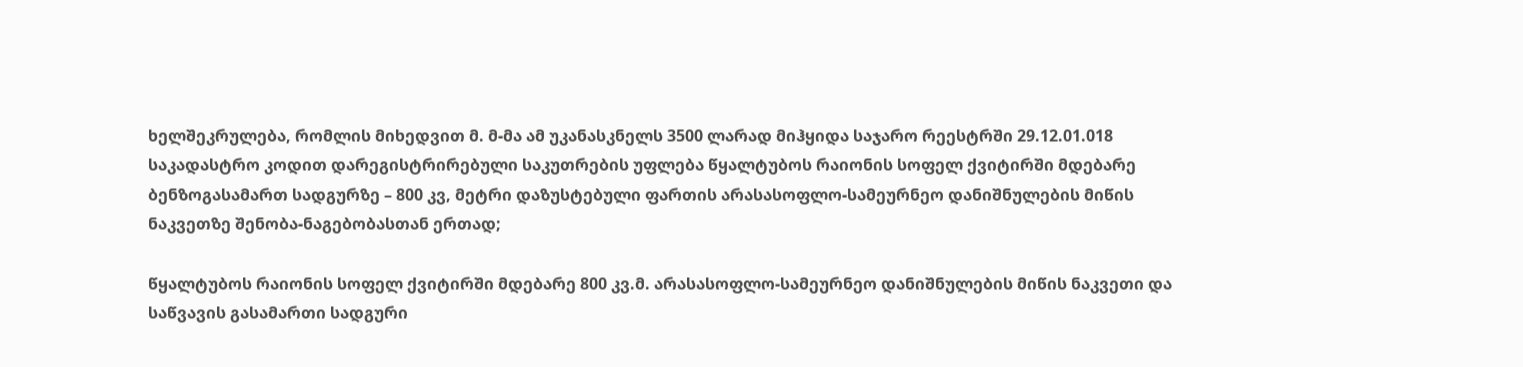ხელშეკრულება, რომლის მიხედვით მ. მ-მა ამ უკანასკნელს 3500 ლარად მიჰყიდა საჯარო რეესტრში 29.12.01.018 საკადასტრო კოდით დარეგისტრირებული საკუთრების უფლება წყალტუბოს რაიონის სოფელ ქვიტირში მდებარე ბენზოგასამართ სადგურზე – 800 კვ, მეტრი დაზუსტებული ფართის არასასოფლო-სამეურნეო დანიშნულების მიწის ნაკვეთზე შენობა-ნაგებობასთან ერთად;

წყალტუბოს რაიონის სოფელ ქვიტირში მდებარე 800 კვ.მ. არასასოფლო-სამეურნეო დანიშნულების მიწის ნაკვეთი და საწვავის გასამართი სადგური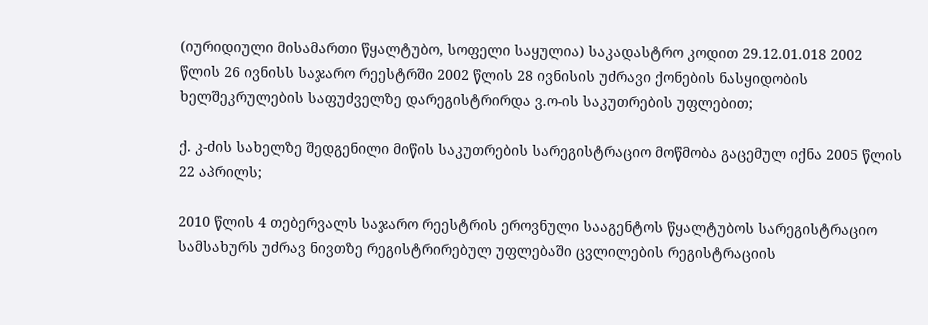(იურიდიული მისამართი წყალტუბო, სოფელი საყულია) საკადასტრო კოდით 29.12.01.018 2002 წლის 26 ივნისს საჯარო რეესტრში 2002 წლის 28 ივნისის უძრავი ქონების ნასყიდობის ხელშეკრულების საფუძველზე დარეგისტრირდა ვ.ო-ის საკუთრების უფლებით;

ქ. კ-ძის სახელზე შედგენილი მიწის საკუთრების სარეგისტრაციო მოწმობა გაცემულ იქნა 2005 წლის 22 აპრილს;

2010 წლის 4 თებერვალს საჯარო რეესტრის ეროვნული სააგენტოს წყალტუბოს სარეგისტრაციო სამსახურს უძრავ ნივთზე რეგისტრირებულ უფლებაში ცვლილების რეგისტრაციის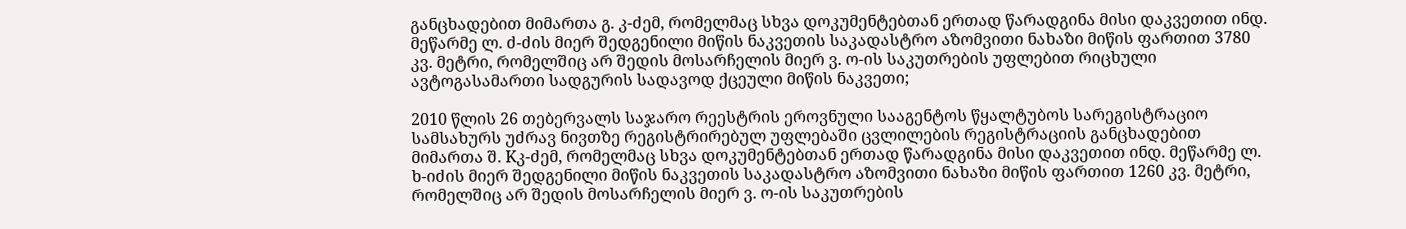განცხადებით მიმართა გ. კ-ძემ, რომელმაც სხვა დოკუმენტებთან ერთად წარადგინა მისი დაკვეთით ინდ. მეწარმე ლ. ძ-ძის მიერ შედგენილი მიწის ნაკვეთის საკადასტრო აზომვითი ნახაზი მიწის ფართით 3780 კვ. მეტრი, რომელშიც არ შედის მოსარჩელის მიერ ვ. ო-ის საკუთრების უფლებით რიცხული ავტოგასამართი სადგურის სადავოდ ქცეული მიწის ნაკვეთი;

2010 წლის 26 თებერვალს საჯარო რეესტრის ეროვნული სააგენტოს წყალტუბოს სარეგისტრაციო სამსახურს უძრავ ნივთზე რეგისტრირებულ უფლებაში ცვლილების რეგისტრაციის განცხადებით მიმართა შ. Kკ-ძემ, რომელმაც სხვა დოკუმენტებთან ერთად წარადგინა მისი დაკვეთით ინდ. მეწარმე ლ. ხ-იძის მიერ შედგენილი მიწის ნაკვეთის საკადასტრო აზომვითი ნახაზი მიწის ფართით 1260 კვ. მეტრი, რომელშიც არ შედის მოსარჩელის მიერ ვ. ო-ის საკუთრების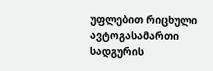უფლებით რიცხული ავტოგასამართი სადგურის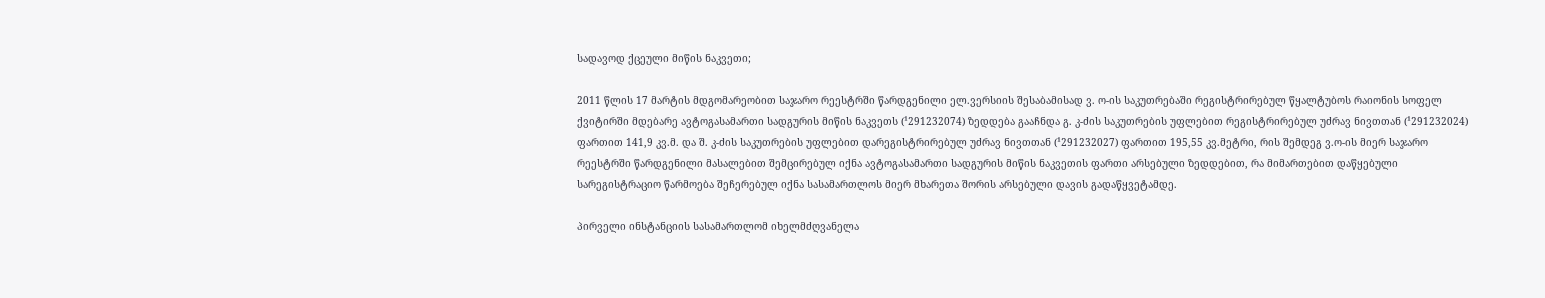სადავოდ ქცეული მიწის ნაკვეთი;

2011 წლის 17 მარტის მდგომარეობით საჯარო რეესტრში წარდგენილი ელ.ვერსიის შესაბამისად ვ. ო-ის საკუთრებაში რეგისტრირებულ წყალტუბოს რაიონის სოფელ ქვიტირში მდებარე ავტოგასამართი სადგურის მიწის ნაკვეთს (¹291232074) ზედდება გააჩნდა გ. კ-ძის საკუთრების უფლებით რეგისტრირებულ უძრავ ნივთთან (¹291232024) ფართით 141,9 კვ.მ. და შ. კ-ძის საკუთრების უფლებით დარეგისტრირებულ უძრავ ნივთთან (¹291232027) ფართით 195,55 კვ.მეტრი, რის შემდეგ ვ.ო-ის მიერ საჯარო რეესტრში წარდგენილი მასალებით შემცირებულ იქნა ავტოგასამართი სადგურის მიწის ნაკვეთის ფართი არსებული ზედდებით, რა მიმართებით დაწყებული სარეგისტრაციო წარმოება შეჩერებულ იქნა სასამართლოს მიერ მხარეთა შორის არსებული დავის გადაწყვეტამდე.

პირველი ინსტანციის სასამართლომ იხელმძღვანელა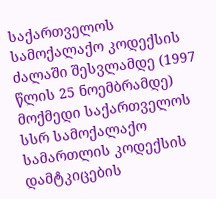საქართველოს სამოქალაქო კოდექსის ძალაში შესვლამდე (1997 წლის 25 ნოემბრამდე) მოქმედი საქართველოს სსრ სამოქალაქო სამართლის კოდექსის დამტკიცების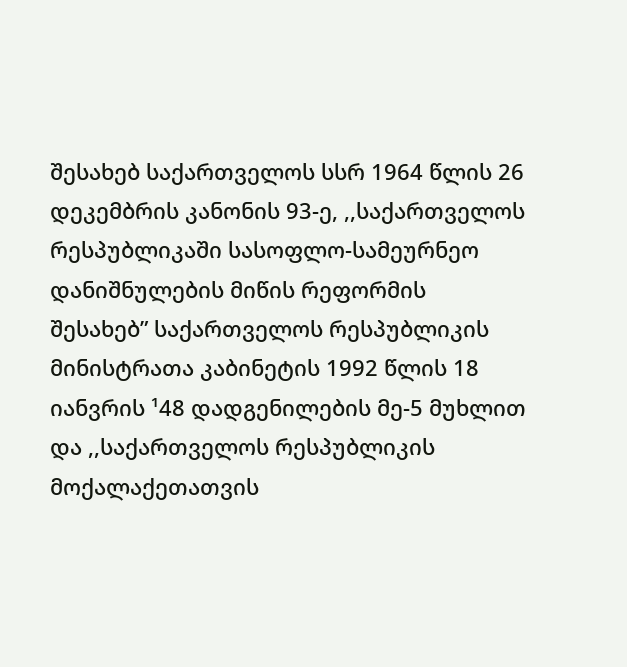შესახებ საქართველოს სსრ 1964 წლის 26 დეკემბრის კანონის 93-ე, ,,საქართველოს რესპუბლიკაში სასოფლო-სამეურნეო დანიშნულების მიწის რეფორმის შესახებ” საქართველოს რესპუბლიკის მინისტრათა კაბინეტის 1992 წლის 18 იანვრის ¹48 დადგენილების მე-5 მუხლით და ,,საქართველოს რესპუბლიკის მოქალაქეთათვის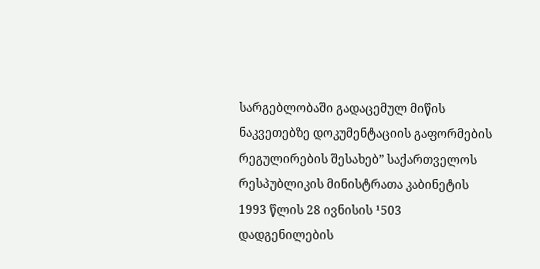სარგებლობაში გადაცემულ მიწის ნაკვეთებზე დოკუმენტაციის გაფორმების რეგულირების შესახებ” საქართველოს რესპუბლიკის მინისტრათა კაბინეტის 1993 წლის 28 ივნისის ¹503 დადგენილების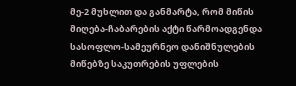მე-2 მუხლით და განმარტა, რომ მიწის მიღება-ჩაბარების აქტი წარმოადგენდა სასოფლო-სამეურნეო დანიშნულების მიწებზე საკუთრების უფლების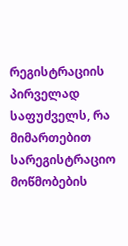რეგისტრაციის პირველად საფუძველს, რა მიმართებით სარეგისტრაციო მოწმობების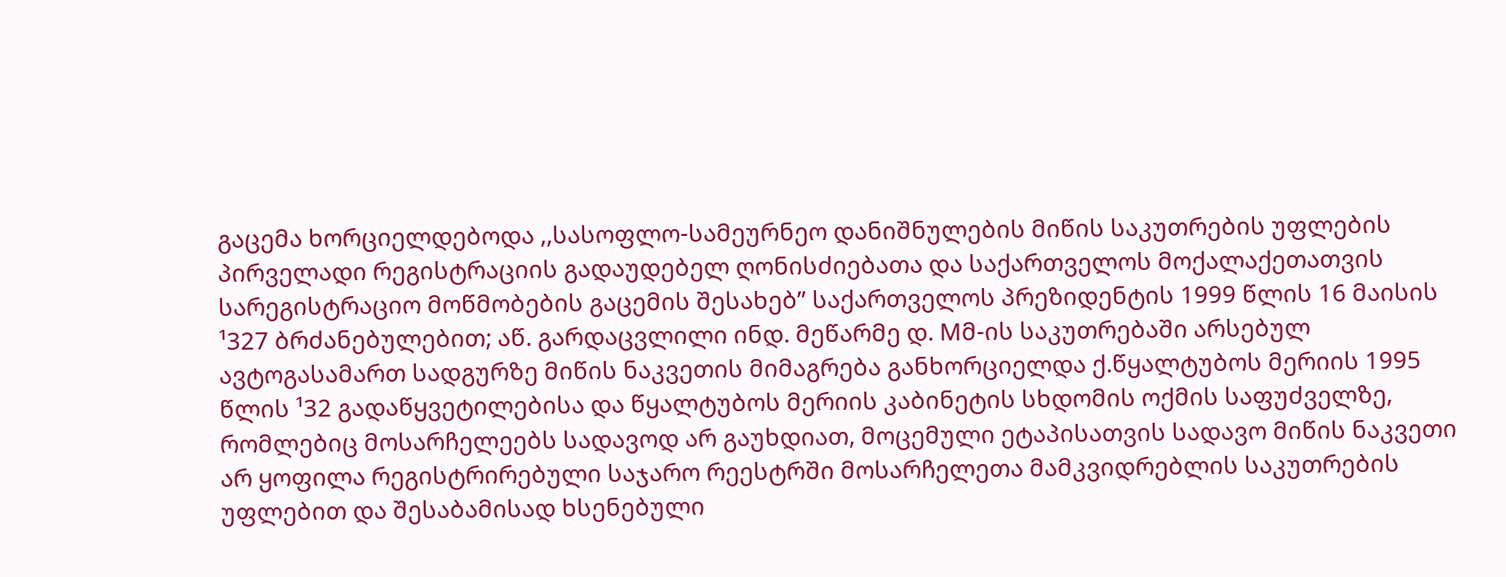გაცემა ხორციელდებოდა ,,სასოფლო-სამეურნეო დანიშნულების მიწის საკუთრების უფლების პირველადი რეგისტრაციის გადაუდებელ ღონისძიებათა და საქართველოს მოქალაქეთათვის სარეგისტრაციო მოწმობების გაცემის შესახებ” საქართველოს პრეზიდენტის 1999 წლის 16 მაისის ¹327 ბრძანებულებით; აწ. გარდაცვლილი ინდ. მეწარმე დ. Mმ-ის საკუთრებაში არსებულ ავტოგასამართ სადგურზე მიწის ნაკვეთის მიმაგრება განხორციელდა ქ.წყალტუბოს მერიის 1995 წლის ¹32 გადაწყვეტილებისა და წყალტუბოს მერიის კაბინეტის სხდომის ოქმის საფუძველზე, რომლებიც მოსარჩელეებს სადავოდ არ გაუხდიათ, მოცემული ეტაპისათვის სადავო მიწის ნაკვეთი არ ყოფილა რეგისტრირებული საჯარო რეესტრში მოსარჩელეთა მამკვიდრებლის საკუთრების უფლებით და შესაბამისად ხსენებული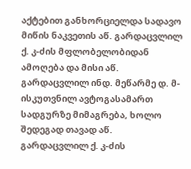აქტებით განხორციელდა სადავო მიწის ნაკვეთის აწ. გარდაცვლილ ქ. კ-ძის მფლობელობიდან ამოღება და მისი აწ. გარდაცვლილ ინდ. მეწარმე დ. მ-ისკუთვნილ ავტოგასამართ სადგურზე მიმაგრება, ხოლო შედეგად თავად აწ. გარდაცვლილ ქ. კ-ძის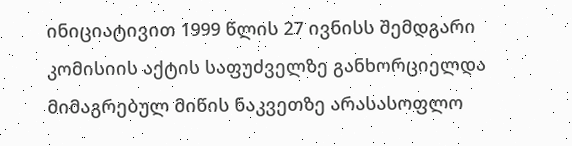ინიციატივით 1999 წლის 27 ივნისს შემდგარი კომისიის აქტის საფუძველზე განხორციელდა მიმაგრებულ მიწის ნაკვეთზე არასასოფლო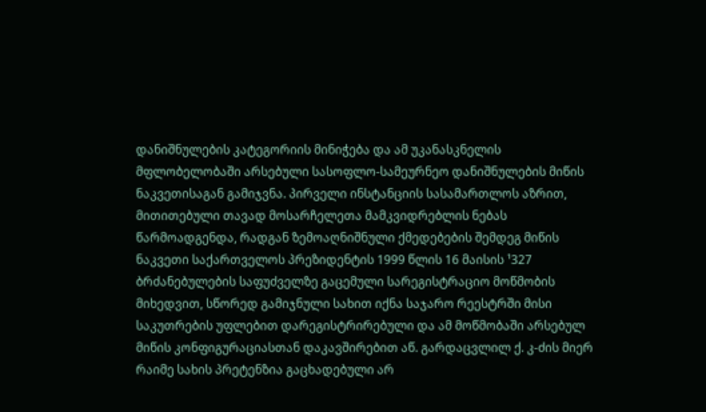დანიშნულების კატეგორიის მინიჭება და ამ უკანასკნელის მფლობელობაში არსებული სასოფლო-სამეურნეო დანიშნულების მიწის ნაკვეთისაგან გამიჯვნა. პირველი ინსტანციის სასამართლოს აზრით, მითითებული თავად მოსარჩელეთა მამკვიდრებლის ნებას წარმოადგენდა, რადგან ზემოაღნიშნული ქმედებების შემდეგ მიწის ნაკვეთი საქართველოს პრეზიდენტის 1999 წლის 16 მაისის ¹327 ბრძანებულების საფუძველზე გაცემული სარეგისტრაციო მოწმობის მიხედვით, სწორედ გამიჯნული სახით იქნა საჯარო რეესტრში მისი საკუთრების უფლებით დარეგისტრირებული და ამ მოწმობაში არსებულ მიწის კონფიგურაციასთან დაკავშირებით აწ. გარდაცვლილ ქ. კ-ძის მიერ რაიმე სახის პრეტენზია გაცხადებული არ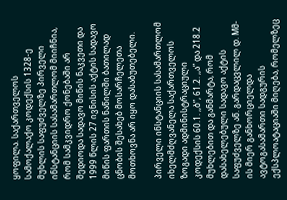ყოფილა. საქართველოს სამოქალაქო კოდექსის 1328-ე მუხლის საფუძველზე პირველი ინსტანციის სასამართლომ მიიჩნია, რომ სამკვიდრო ქონებაში არ შედიოდა სადავო მიწის ნაკვეთი და 1999 წლის 27 ივნისის აქტის სადავო მიწის ფართის ნაწილში ბათილად ცნობის შესახებ მოსარჩელეთა მოთხოვნა არ იყო დასაბუთებელი.

პირველი ინსტანციის სასამართლომ იხელმძღვანელა საქართველოს ზოგადი ადმინისტრაციული კოდექსის 60.1. ,,ბ”, 61.2. ,,ა” და 218.2 მუხლებით და განმარტა, რომ დასახელებული სადავო აქტის საფუძველზე აწ. გარდაცვლილ დ. Mმ-ის მიერ განხორციელდა ავტოგასამართი სადგურის ექსპლოატაციაში მიღება, რომელზეც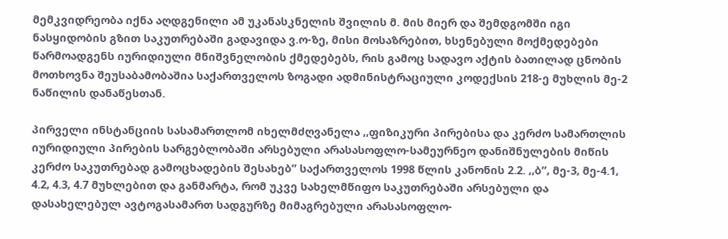მემკვიდრეობა იქნა აღდგენილი ამ უკანასკნელის შვილის მ. მის მიერ და შემდგომში იგი ნასყიდობის გზით საკუთრებაში გადავიდა ვ.ო-ზე, მისი მოსაზრებით, ხსენებული მოქმედებები წარმოადგენს იურიდიული მნიშვნელობის ქმედებებს, რის გამოც სადავო აქტის ბათილად ცნობის მოთხოვნა შეუსაბამობაშია საქართველოს ზოგადი ადმინისტრაციული კოდექსის 218-ე მუხლის მე-2 ნაწილის დანაწესთან.

პირველი ინსტანციის სასამართლომ იხელმძღვანელა ,,ფიზიკური პირებისა და კერძო სამართლის იურიდიული პირების სარგებლობაში არსებული არასასოფლო-სამეურნეო დანიშნულების მიწის კერძო საკუთრებად გამოცხადების შესახებ” საქართველოს 1998 წლის კანონის 2.2. ,,ბ”, მე-3, მე-4.1, 4.2, 4.3, 4.7 მუხლებით და განმარტა, რომ უკვე სახელმწიფო საკუთრებაში არსებული და დასახელებულ ავტოგასამართ სადგურზე მიმაგრებული არასასოფლო-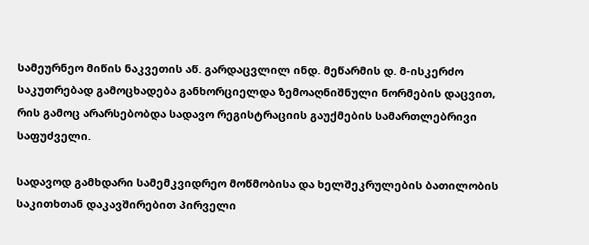სამეურნეო მიწის ნაკვეთის აწ. გარდაცვლილ ინდ. მეწარმის დ. მ-ისკერძო საკუთრებად გამოცხადება განხორციელდა ზემოაღნიშნული ნორმების დაცვით, რის გამოც არარსებობდა სადავო რეგისტრაციის გაუქმების სამართლებრივი საფუძველი.

სადავოდ გამხდარი სამემკვიდრეო მოწმობისა და ხელშეკრულების ბათილობის საკითხთან დაკავშირებით პირველი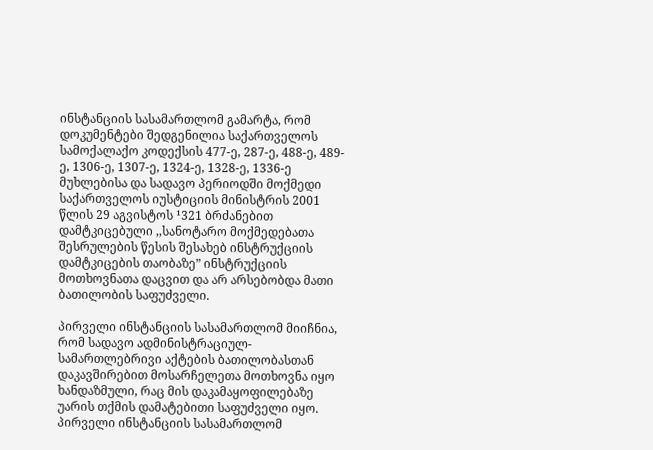ინსტანციის სასამართლომ გამარტა, რომ დოკუმენტები შედგენილია საქართველოს სამოქალაქო კოდექსის 477-ე, 287-ე, 488-ე, 489-ე, 1306-ე, 1307-ე, 1324-ე, 1328-ე, 1336-ე მუხლებისა და სადავო პერიოდში მოქმედი საქართველოს იუსტიციის მინისტრის 2001 წლის 29 აგვისტოს ¹321 ბრძანებით დამტკიცებული ,,სანოტარო მოქმედებათა შესრულების წესის შესახებ ინსტრუქციის დამტკიცების თაობაზე” ინსტრუქციის მოთხოვნათა დაცვით და არ არსებობდა მათი ბათილობის საფუძველი.

პირველი ინსტანციის სასამართლომ მიიჩნია, რომ სადავო ადმინისტრაციულ-სამართლებრივი აქტების ბათილობასთან დაკავშირებით მოსარჩელეთა მოთხოვნა იყო ხანდაზმული, რაც მის დაკამაყოფილებაზე უარის თქმის დამატებითი საფუძველი იყო. პირველი ინსტანციის სასამართლომ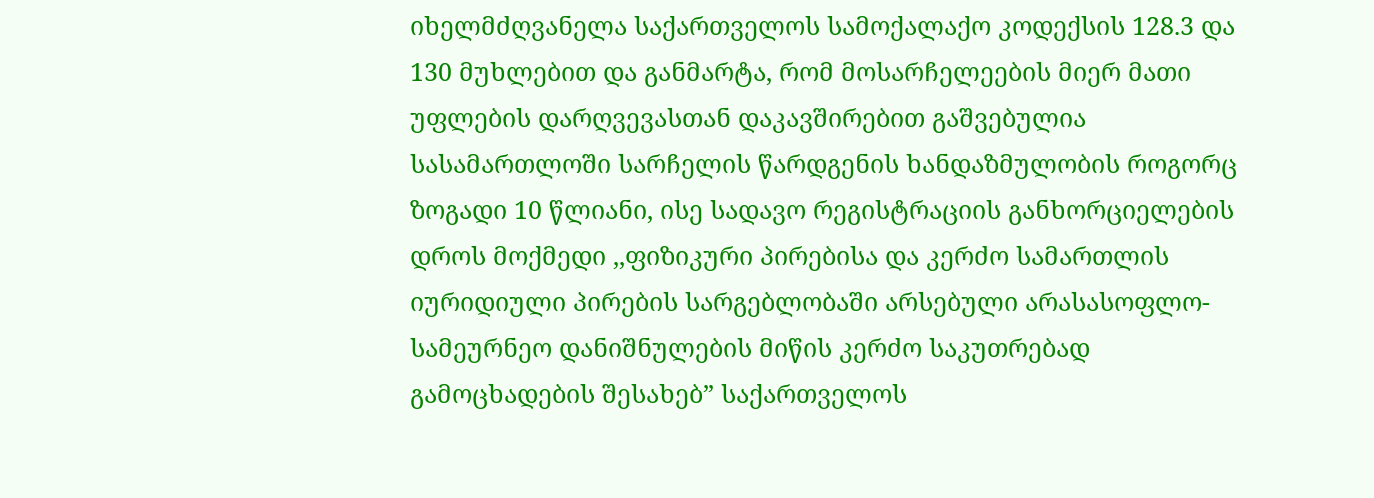იხელმძღვანელა საქართველოს სამოქალაქო კოდექსის 128.3 და 130 მუხლებით და განმარტა, რომ მოსარჩელეების მიერ მათი უფლების დარღვევასთან დაკავშირებით გაშვებულია სასამართლოში სარჩელის წარდგენის ხანდაზმულობის როგორც ზოგადი 10 წლიანი, ისე სადავო რეგისტრაციის განხორციელების დროს მოქმედი ,,ფიზიკური პირებისა და კერძო სამართლის იურიდიული პირების სარგებლობაში არსებული არასასოფლო-სამეურნეო დანიშნულების მიწის კერძო საკუთრებად გამოცხადების შესახებ” საქართველოს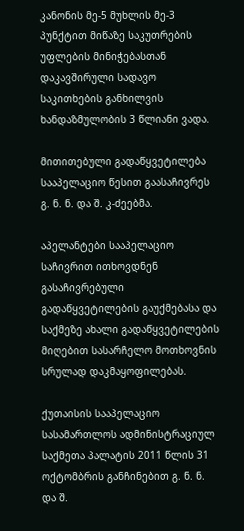კანონის მე-5 მუხლის მე-3 პუნქტით მიწაზე საკუთრების უფლების მინიჭებასთან დაკავშირული სადავო საკითხების განხილვის ხანდაზმულობის 3 წლიანი ვადა.

მითითებული გადაწყვეტილება სააპელაციო წესით გაასაჩივრეს გ. ნ. ნ. და შ. კ-ძეებმა.

აპელანტები სააპელაციო საჩივრით ითხოვდნენ გასაჩივრებული გადაწყვეტილების გაუქმებასა და საქმეზე ახალი გადაწყვეტილების მიღებით სასარჩელო მოთხოვნის სრულად დაკმაყოფილებას.

ქუთაისის სააპელაციო სასამართლოს ადმინისტრაციულ საქმეთა პალატის 2011 წლის 31 ოქტომბრის განჩინებით გ. ნ. ნ. და შ.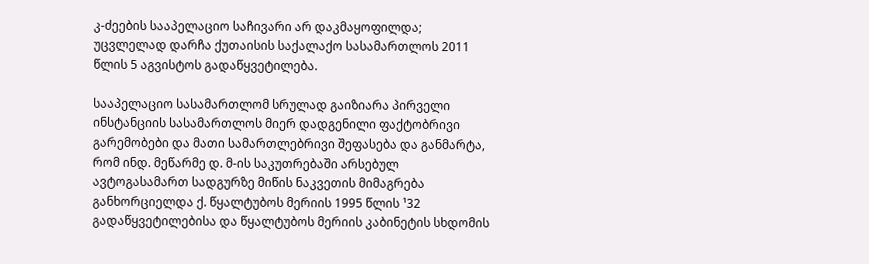კ-ძეების სააპელაციო საჩივარი არ დაკმაყოფილდა; უცვლელად დარჩა ქუთაისის საქალაქო სასამართლოს 2011 წლის 5 აგვისტოს გადაწყვეტილება.

სააპელაციო სასამართლომ სრულად გაიზიარა პირველი ინსტანციის სასამართლოს მიერ დადგენილი ფაქტობრივი გარემობები და მათი სამართლებრივი შეფასება და განმარტა, რომ ინდ. მეწარმე დ. მ-ის საკუთრებაში არსებულ ავტოგასამართ სადგურზე მიწის ნაკვეთის მიმაგრება განხორციელდა ქ. წყალტუბოს მერიის 1995 წლის ¹32 გადაწყვეტილებისა და წყალტუბოს მერიის კაბინეტის სხდომის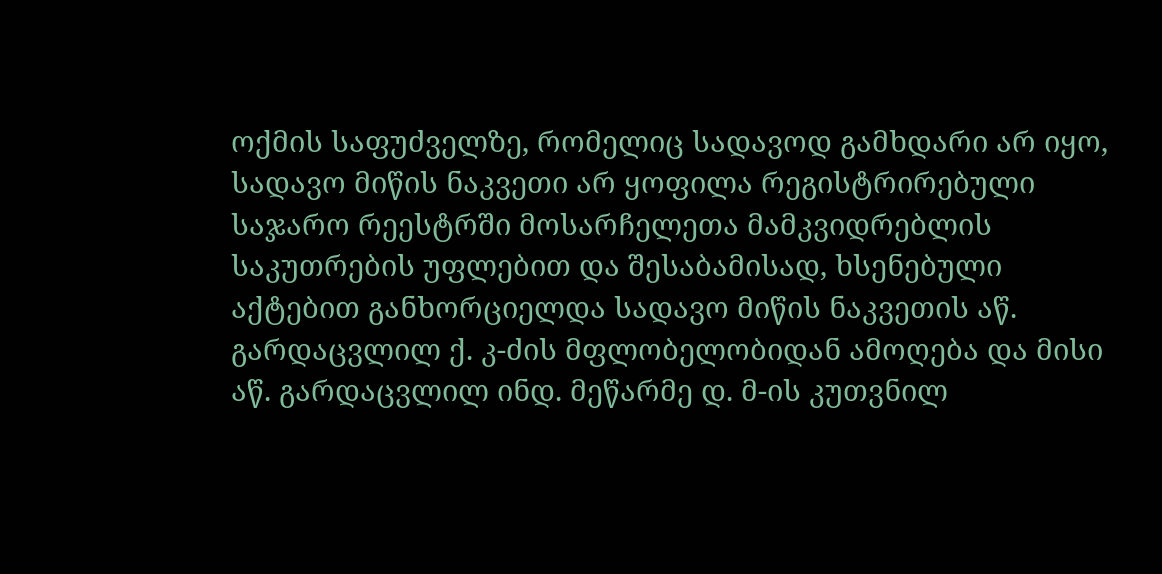ოქმის საფუძველზე, რომელიც სადავოდ გამხდარი არ იყო, სადავო მიწის ნაკვეთი არ ყოფილა რეგისტრირებული საჯარო რეესტრში მოსარჩელეთა მამკვიდრებლის საკუთრების უფლებით და შესაბამისად, ხსენებული აქტებით განხორციელდა სადავო მიწის ნაკვეთის აწ. გარდაცვლილ ქ. კ-ძის მფლობელობიდან ამოღება და მისი აწ. გარდაცვლილ ინდ. მეწარმე დ. მ-ის კუთვნილ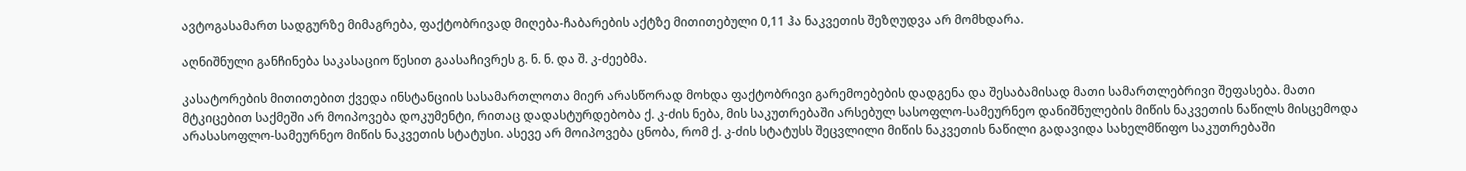ავტოგასამართ სადგურზე მიმაგრება, ფაქტობრივად მიღება-ჩაბარების აქტზე მითითებული 0,11 ჰა ნაკვეთის შეზღუდვა არ მომხდარა.

აღნიშნული განჩინება საკასაციო წესით გაასაჩივრეს გ. ნ. ნ. და შ. კ-ძეებმა.

კასატორების მითითებით ქვედა ინსტანციის სასამართლოთა მიერ არასწორად მოხდა ფაქტობრივი გარემოებების დადგენა და შესაბამისად მათი სამართლებრივი შეფასება. მათი მტკიცებით საქმეში არ მოიპოვება დოკუმენტი, რითაც დადასტურდებობა ქ. კ-ძის ნება, მის საკუთრებაში არსებულ სასოფლო-სამეურნეო დანიშნულების მიწის ნაკვეთის ნაწილს მისცემოდა არასასოფლო-სამეურნეო მიწის ნაკვეთის სტატუსი. ასევე არ მოიპოვება ცნობა, რომ ქ. კ-ძის სტატუსს შეცვლილი მიწის ნაკვეთის ნაწილი გადავიდა სახელმწიფო საკუთრებაში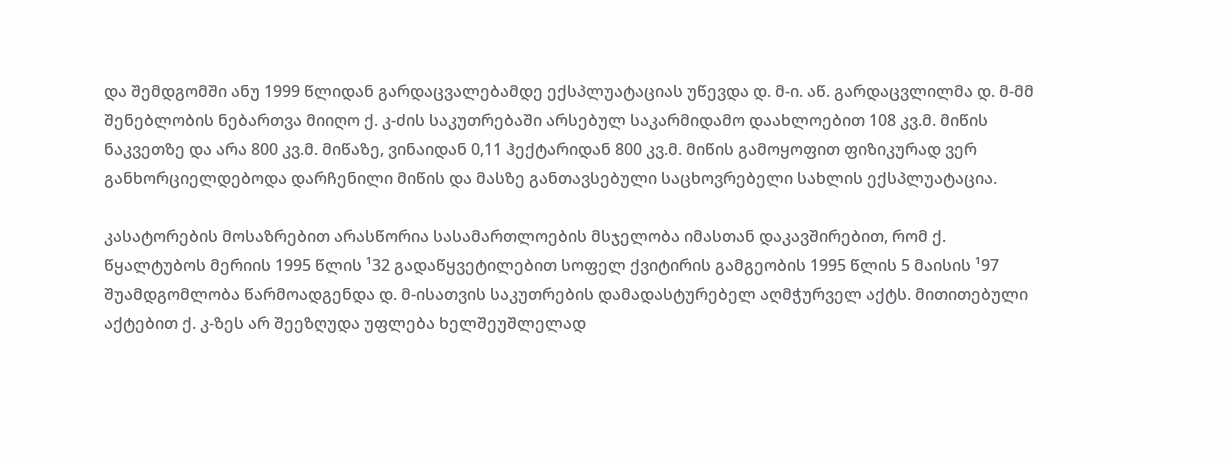და შემდგომში ანუ 1999 წლიდან გარდაცვალებამდე ექსპლუატაციას უწევდა დ. მ-ი. აწ. გარდაცვლილმა დ. მ-მმ შენებლობის ნებართვა მიიღო ქ. კ-ძის საკუთრებაში არსებულ საკარმიდამო დაახლოებით 108 კვ.მ. მიწის ნაკვეთზე და არა 800 კვ.მ. მიწაზე, ვინაიდან 0,11 ჰექტარიდან 800 კვ.მ. მიწის გამოყოფით ფიზიკურად ვერ განხორციელდებოდა დარჩენილი მიწის და მასზე განთავსებული საცხოვრებელი სახლის ექსპლუატაცია.

კასატორების მოსაზრებით არასწორია სასამართლოების მსჯელობა იმასთან დაკავშირებით, რომ ქ. წყალტუბოს მერიის 1995 წლის ¹32 გადაწყვეტილებით სოფელ ქვიტირის გამგეობის 1995 წლის 5 მაისის ¹97 შუამდგომლობა წარმოადგენდა დ. მ-ისათვის საკუთრების დამადასტურებელ აღმჭურველ აქტს. მითითებული აქტებით ქ. კ-ზეს არ შეეზღუდა უფლება ხელშეუშლელად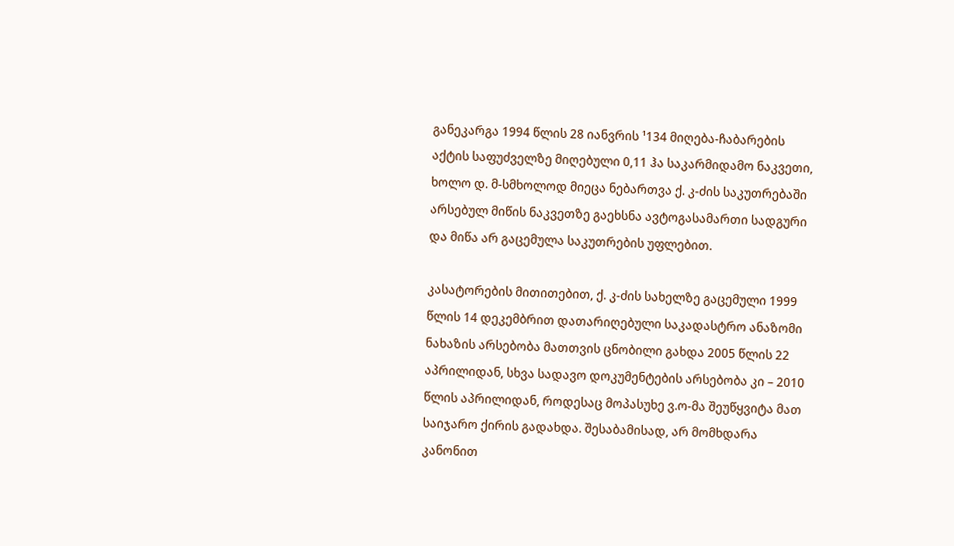განეკარგა 1994 წლის 28 იანვრის ¹134 მიღება-ჩაბარების აქტის საფუძველზე მიღებული 0,11 ჰა საკარმიდამო ნაკვეთი, ხოლო დ. მ-სმხოლოდ მიეცა ნებართვა ქ. კ-ძის საკუთრებაში არსებულ მიწის ნაკვეთზე გაეხსნა ავტოგასამართი სადგური და მიწა არ გაცემულა საკუთრების უფლებით.

კასატორების მითითებით, ქ. კ-ძის სახელზე გაცემული 1999 წლის 14 დეკემბრით დათარიღებული საკადასტრო ანაზომი ნახაზის არსებობა მათთვის ცნობილი გახდა 2005 წლის 22 აპრილიდან, სხვა სადავო დოკუმენტების არსებობა კი – 2010 წლის აპრილიდან, როდესაც მოპასუხე ვ.ო-მა შეუწყვიტა მათ საიჯარო ქირის გადახდა. შესაბამისად, არ მომხდარა კანონით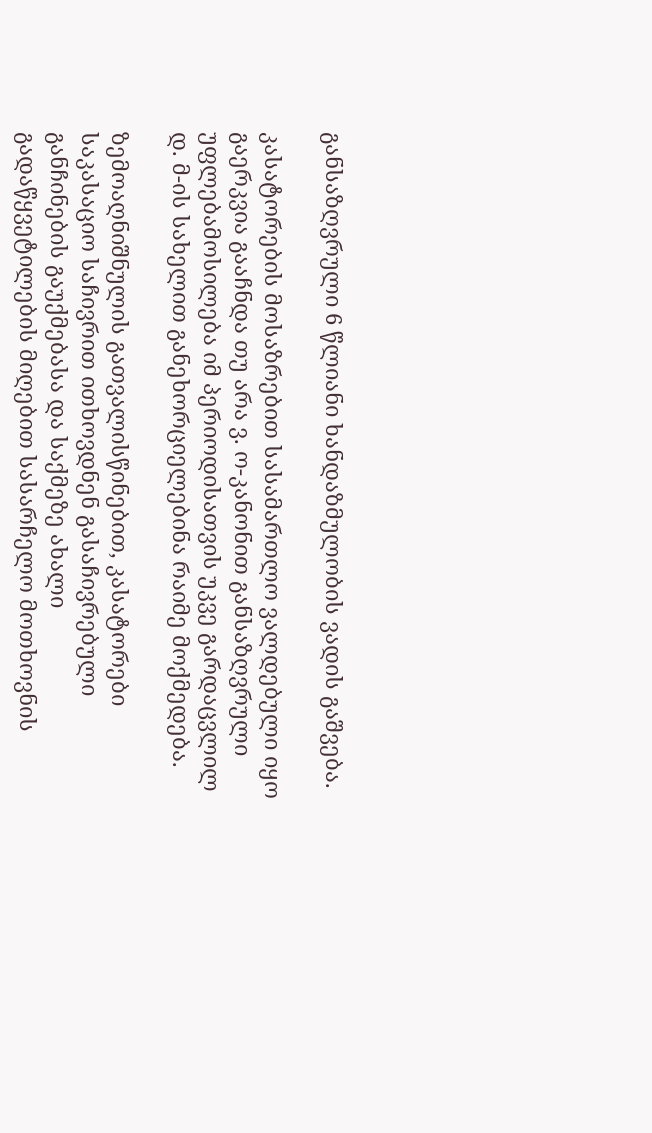განსაზღვრული 6 წლიანი ხანდაზმულობის ვადის გაშვება.

კასატორების მოსაზრებით სასამართლო ვალდებული იყო გაერკვია გააჩნდა თუ არა ვ. ო-კანონით განსაზღვრული უფლებამოსილება იმ პერიოდისათვის უკვე გარდაცვლილ დ. მ-ის სახელით განეხორციელებინა რაიმე მოქმედება.

ზემოაღნიშნულის გათვალისწინებით, კასატორები საკასაციო საჩივრით ითხოვდნენ გასაჩივრებული განჩინების გაუქმებასა და საქმეზე ახალი გადაწყვეტილების მიღებით სასარჩელო მოთხოვნის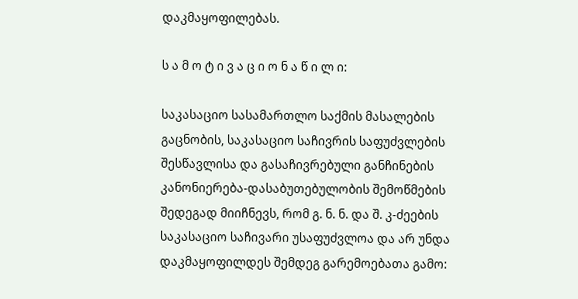დაკმაყოფილებას.

ს ა მ ო ტ ი ვ ა ც ი ო ნ ა წ ი ლ ი:

საკასაციო სასამართლო საქმის მასალების გაცნობის, საკასაციო საჩივრის საფუძვლების შესწავლისა და გასაჩივრებული განჩინების კანონიერება-დასაბუთებულობის შემოწმების შედეგად მიიჩნევს, რომ გ. ნ. ნ. და შ. კ-ძეების საკასაციო საჩივარი უსაფუძვლოა და არ უნდა დაკმაყოფილდეს შემდეგ გარემოებათა გამო: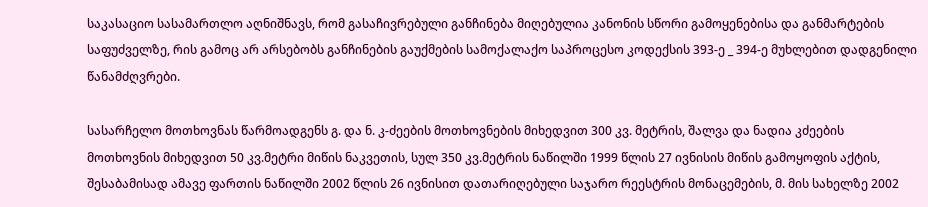საკასაციო სასამართლო აღნიშნავს, რომ გასაჩივრებული განჩინება მიღებულია კანონის სწორი გამოყენებისა და განმარტების საფუძველზე, რის გამოც არ არსებობს განჩინების გაუქმების სამოქალაქო საპროცესო კოდექსის 393-ე _ 394-ე მუხლებით დადგენილი წანამძღვრები.

სასარჩელო მოთხოვნას წარმოადგენს გ. და ნ. კ-ძეების მოთხოვნების მიხედვით 300 კვ. მეტრის, შალვა და ნადია კძეების მოთხოვნის მიხედვით 50 კვ.მეტრი მიწის ნაკვეთის, სულ 350 კვ.მეტრის ნაწილში 1999 წლის 27 ივნისის მიწის გამოყოფის აქტის, შესაბამისად ამავე ფართის ნაწილში 2002 წლის 26 ივნისით დათარიღებული საჯარო რეესტრის მონაცემების, მ. მის სახელზე 2002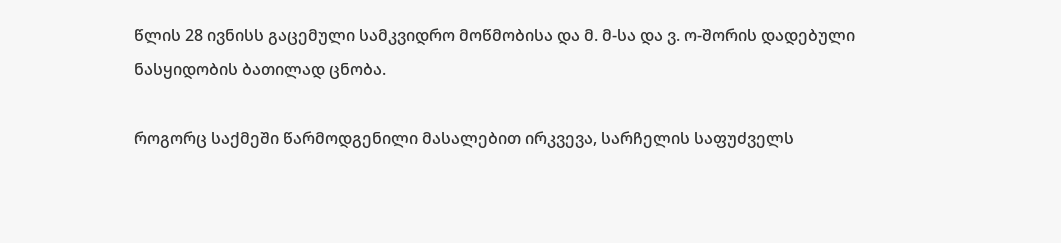წლის 28 ივნისს გაცემული სამკვიდრო მოწმობისა და მ. მ-სა და ვ. ო-შორის დადებული ნასყიდობის ბათილად ცნობა.

როგორც საქმეში წარმოდგენილი მასალებით ირკვევა, სარჩელის საფუძველს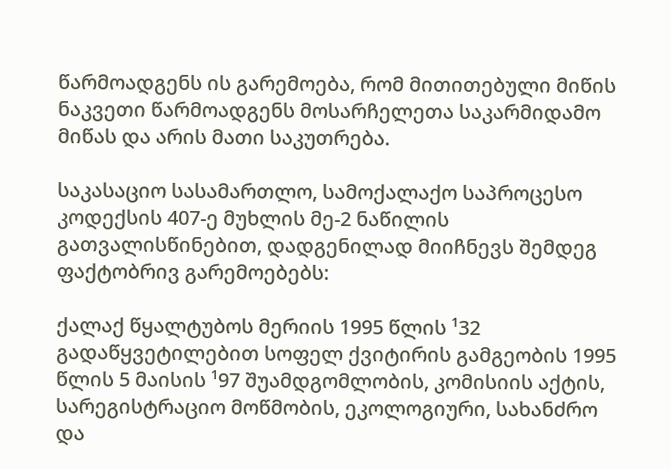წარმოადგენს ის გარემოება, რომ მითითებული მიწის ნაკვეთი წარმოადგენს მოსარჩელეთა საკარმიდამო მიწას და არის მათი საკუთრება.

საკასაციო სასამართლო, სამოქალაქო საპროცესო კოდექსის 407-ე მუხლის მე-2 ნაწილის გათვალისწინებით, დადგენილად მიიჩნევს შემდეგ ფაქტობრივ გარემოებებს:

ქალაქ წყალტუბოს მერიის 1995 წლის ¹32 გადაწყვეტილებით სოფელ ქვიტირის გამგეობის 1995 წლის 5 მაისის ¹97 შუამდგომლობის, კომისიის აქტის, სარეგისტრაციო მოწმობის, ეკოლოგიური, სახანძრო და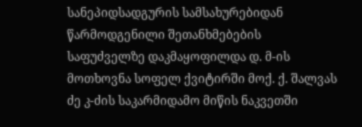სანეპიდსადგურის სამსახურებიდან წარმოდგენილი შეთანხმებების საფუძველზე დაკმაყოფილდა დ. მ-ის მოთხოვნა სოფელ ქვიტირში მოქ. ქ. შალვას ძე კ-ძის საკარმიდამო მიწის ნაკვეთში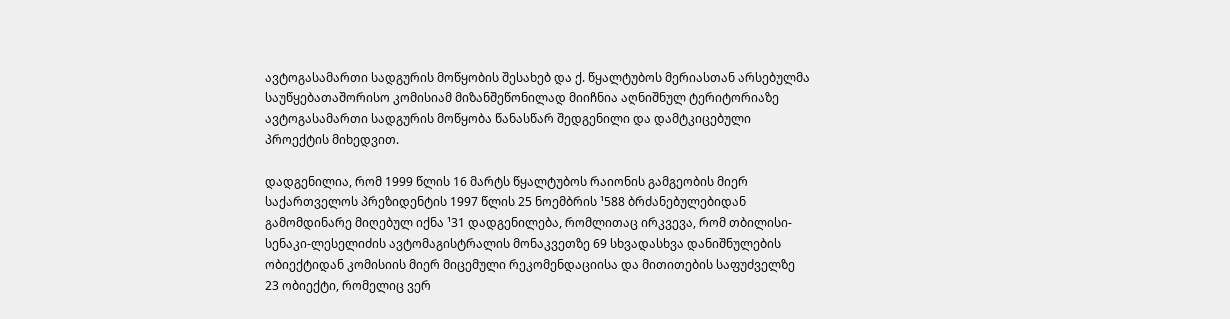ავტოგასამართი სადგურის მოწყობის შესახებ და ქ. წყალტუბოს მერიასთან არსებულმა საუწყებათაშორისო კომისიამ მიზანშეწონილად მიიჩნია აღნიშნულ ტერიტორიაზე ავტოგასამართი სადგურის მოწყობა წანასწარ შედგენილი და დამტკიცებული პროექტის მიხედვით.

დადგენილია, რომ 1999 წლის 16 მარტს წყალტუბოს რაიონის გამგეობის მიერ საქართველოს პრეზიდენტის 1997 წლის 25 ნოემბრის ¹588 ბრძანებულებიდან გამომდინარე მიღებულ იქნა ¹31 დადგენილება, რომლითაც ირკვევა, რომ თბილისი-სენაკი-ლესელიძის ავტომაგისტრალის მონაკვეთზე 69 სხვადასხვა დანიშნულების ობიექტიდან კომისიის მიერ მიცემული რეკომენდაციისა და მითითების საფუძველზე 23 ობიექტი, რომელიც ვერ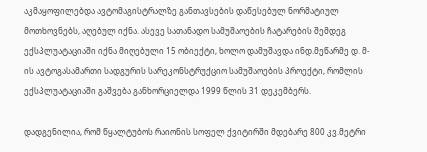აკმაყოფილებდა ავტომაგისტრალზე განთავსების დაწესებულ ნორმატიულ მოთხოვნებს, აღებულ იქნა. ასევე სათანადო სამუშაოების ჩატარების შემდეგ ექსპლუატაციაში იქნა მიღებული 15 ობიექტი, ხოლო დამუშავდა ინდ.მეწარმე დ. მ-ის ავტოგასამართი სადგურის სარეკონსტრუქციო სამუშაოების პროექტი, რომლის ექსპლუატაციაში გაშვება განხორციელდა 1999 წლის 31 დეკემბერს.

დადგენილია, რომ წყალტუბოს რაიონის სოფელ ქვიტირში მდებარე 800 კვ.მეტრი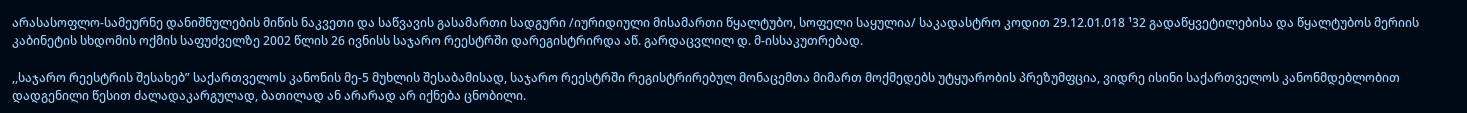არასასოფლო-სამეურნე დანიშნულების მიწის ნაკვეთი და საწვავის გასამართი სადგური /იურიდიული მისამართი წყალტუბო, სოფელი საყულია/ საკადასტრო კოდით 29.12.01.018 ¹32 გადაწყვეტილებისა და წყალტუბოს მერიის კაბინეტის სხდომის ოქმის საფუძველზე 2002 წლის 26 ივნისს საჯარო რეესტრში დარეგისტრირდა აწ. გარდაცვლილ დ. მ-ისსაკუთრებად.

,,საჯარო რეესტრის შესახებ” საქართველოს კანონის მე-5 მუხლის შესაბამისად, საჯარო რეესტრში რეგისტრირებულ მონაცემთა მიმართ მოქმედებს უტყუარობის პრეზუმფცია, ვიდრე ისინი საქართველოს კანონმდებლობით დადგენილი წესით ძალადაკარგულად, ბათილად ან არარად არ იქნება ცნობილი.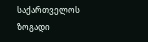საქართველოს ზოგადი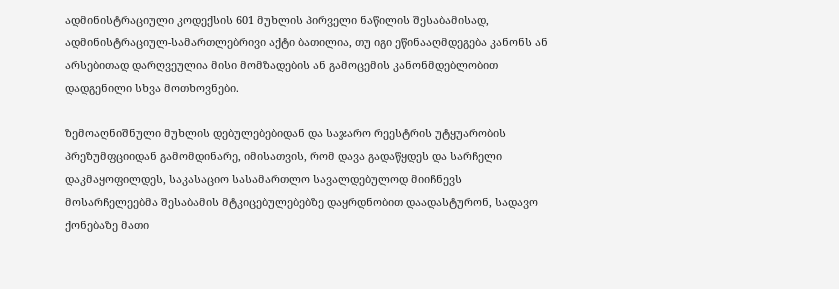ადმინისტრაციული კოდექსის 601 მუხლის პირველი ნაწილის შესაბამისად, ადმინისტრაციულ-სამართლებრივი აქტი ბათილია, თუ იგი ეწინააღმდეგება კანონს ან არსებითად დარღვეულია მისი მომზადების ან გამოცემის კანონმდებლობით დადგენილი სხვა მოთხოვნები.

ზემოაღნიშნული მუხლის დებულებებიდან და საჯარო რეესტრის უტყუარობის პრეზუმფციიდან გამომდინარე, იმისათვის, რომ დავა გადაწყდეს და სარჩელი დაკმაყოფილდეს, საკასაციო სასამართლო სავალდებულოდ მიიჩნევს მოსარჩელეებმა შესაბამის მტკიცებულებებზე დაყრდნობით დაადასტურონ, სადავო ქონებაზე მათი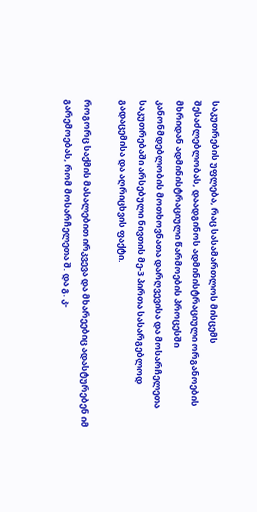საკუთრების უფლება, რაც სასამართლოს მისცემს შესაძლებლობას, დაადგინოს ადმინისტრაციული ორგანოების მხრიდან ადმინისტრაციული წარმოების პროცესში კანონმდებლობის მოთხოვნათა დარღვევისა და მოსარჩელეთა საკუთრებაში არსებული ნივთის მე-3 პირთა სასარგებლოდ გადაცემისა და აღრიცხვის ფაქტი.

როგორც საქმის მასალებით ირკვევა და მხარეებიც ადასტურებენ იმ გარემოებას, რომ მოსარჩელეთა შ. და გ. კ-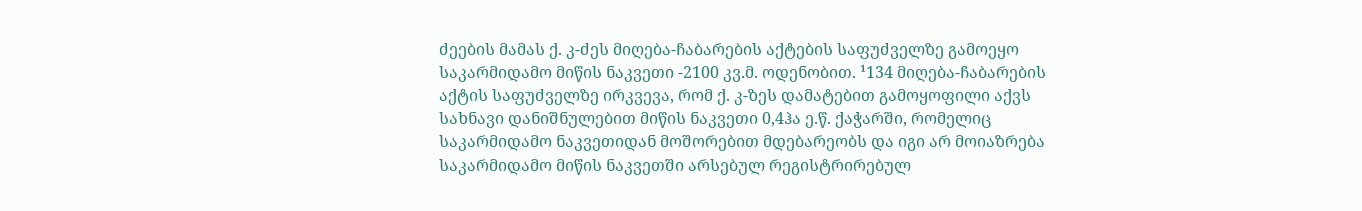ძეების მამას ქ. კ-ძეს მიღება-ჩაბარების აქტების საფუძველზე გამოეყო საკარმიდამო მიწის ნაკვეთი -2100 კვ.მ. ოდენობით. ¹134 მიღება-ჩაბარების აქტის საფუძველზე ირკვევა, რომ ქ. კ-ზეს დამატებით გამოყოფილი აქვს სახნავი დანიშნულებით მიწის ნაკვეთი 0,4ჰა ე.წ. ქაჭარში, რომელიც საკარმიდამო ნაკვეთიდან მოშორებით მდებარეობს და იგი არ მოიაზრება საკარმიდამო მიწის ნაკვეთში არსებულ რეგისტრირებულ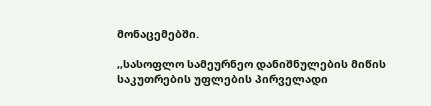მონაცემებში.

,,სასოფლო სამეურნეო დანიშნულების მიწის საკუთრების უფლების პირველადი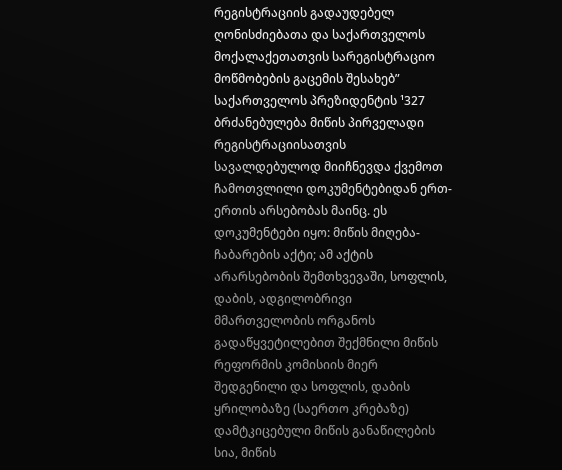რეგისტრაციის გადაუდებელ ღონისძიებათა და საქართველოს მოქალაქეთათვის სარეგისტრაციო მოწმობების გაცემის შესახებ” საქართველოს პრეზიდენტის ¹327 ბრძანებულება მიწის პირველადი რეგისტრაციისათვის სავალდებულოდ მიიჩნევდა ქვემოთ ჩამოთვლილი დოკუმენტებიდან ერთ-ერთის არსებობას მაინც. ეს დოკუმენტები იყო: მიწის მიღება-ჩაბარების აქტი; ამ აქტის არარსებობის შემთხვევაში, სოფლის, დაბის, ადგილობრივი მმართველობის ორგანოს გადაწყვეტილებით შექმნილი მიწის რეფორმის კომისიის მიერ შედგენილი და სოფლის, დაბის ყრილობაზე (საერთო კრებაზე) დამტკიცებული მიწის განაწილების სია, მიწის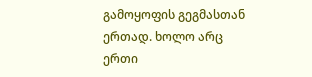გამოყოფის გეგმასთან ერთად. ხოლო არც ერთი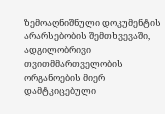ზემოაღნიშნული დოკუმენტის არარსებობის შემთხვევაში, ადგილობრივი თვითმმართველობის ორგანოების მიერ დამტკიცებული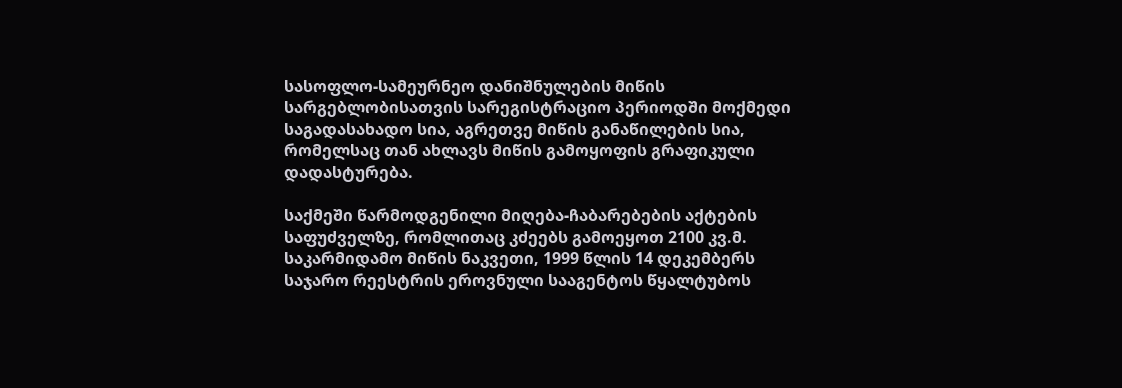სასოფლო-სამეურნეო დანიშნულების მიწის სარგებლობისათვის სარეგისტრაციო პერიოდში მოქმედი საგადასახადო სია, აგრეთვე მიწის განაწილების სია, რომელსაც თან ახლავს მიწის გამოყოფის გრაფიკული დადასტურება.

საქმეში წარმოდგენილი მიღება-ჩაბარებების აქტების საფუძველზე, რომლითაც კძეებს გამოეყოთ 2100 კვ.მ. საკარმიდამო მიწის ნაკვეთი, 1999 წლის 14 დეკემბერს საჯარო რეესტრის ეროვნული სააგენტოს წყალტუბოს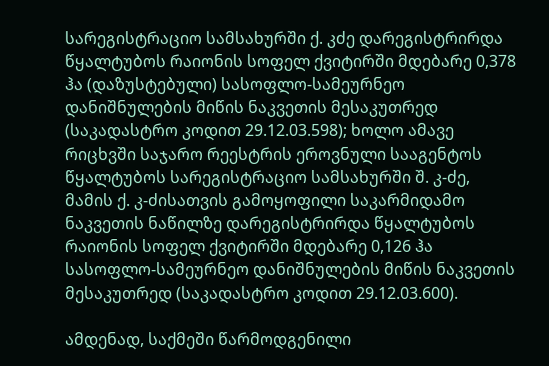სარეგისტრაციო სამსახურში ქ. კძე დარეგისტრირდა წყალტუბოს რაიონის სოფელ ქვიტირში მდებარე 0,378 ჰა (დაზუსტებული) სასოფლო-სამეურნეო დანიშნულების მიწის ნაკვეთის მესაკუთრედ (საკადასტრო კოდით 29.12.03.598); ხოლო ამავე რიცხვში საჯარო რეესტრის ეროვნული სააგენტოს წყალტუბოს სარეგისტრაციო სამსახურში შ. კ-ძე, მამის ქ. კ-ძისათვის გამოყოფილი საკარმიდამო ნაკვეთის ნაწილზე დარეგისტრირდა წყალტუბოს რაიონის სოფელ ქვიტირში მდებარე 0,126 ჰა სასოფლო-სამეურნეო დანიშნულების მიწის ნაკვეთის მესაკუთრედ (საკადასტრო კოდით 29.12.03.600).

ამდენად, საქმეში წარმოდგენილი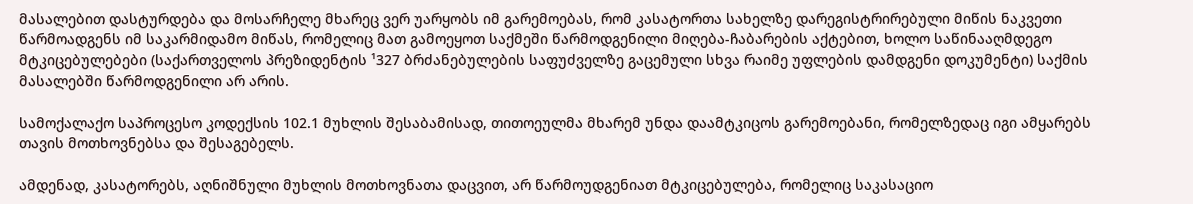მასალებით დასტურდება და მოსარჩელე მხარეც ვერ უარყობს იმ გარემოებას, რომ კასატორთა სახელზე დარეგისტრირებული მიწის ნაკვეთი წარმოადგენს იმ საკარმიდამო მიწას, რომელიც მათ გამოეყოთ საქმეში წარმოდგენილი მიღება-ჩაბარების აქტებით, ხოლო საწინააღმდეგო მტკიცებულებები (საქართველოს პრეზიდენტის ¹327 ბრძანებულების საფუძველზე გაცემული სხვა რაიმე უფლების დამდგენი დოკუმენტი) საქმის მასალებში წარმოდგენილი არ არის.

სამოქალაქო საპროცესო კოდექსის 102.1 მუხლის შესაბამისად, თითოეულმა მხარემ უნდა დაამტკიცოს გარემოებანი, რომელზედაც იგი ამყარებს თავის მოთხოვნებსა და შესაგებელს.

ამდენად, კასატორებს, აღნიშნული მუხლის მოთხოვნათა დაცვით, არ წარმოუდგენიათ მტკიცებულება, რომელიც საკასაციო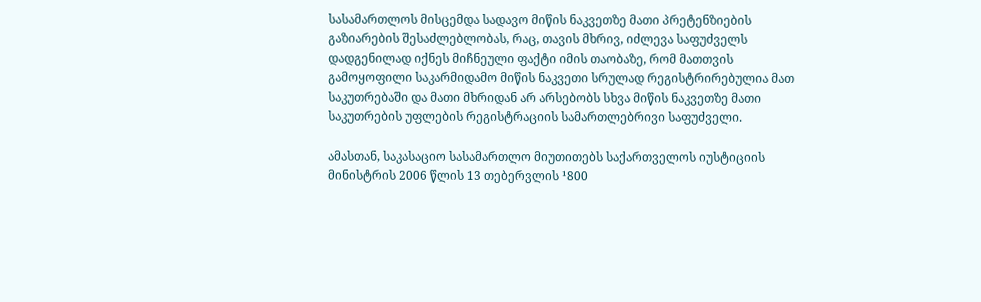სასამართლოს მისცემდა სადავო მიწის ნაკვეთზე მათი პრეტენზიების გაზიარების შესაძლებლობას, რაც, თავის მხრივ, იძლევა საფუძველს დადგენილად იქნეს მიჩნეული ფაქტი იმის თაობაზე, რომ მათთვის გამოყოფილი საკარმიდამო მიწის ნაკვეთი სრულად რეგისტრირებულია მათ საკუთრებაში და მათი მხრიდან არ არსებობს სხვა მიწის ნაკვეთზე მათი საკუთრების უფლების რეგისტრაციის სამართლებრივი საფუძველი.

ამასთან, საკასაციო სასამართლო მიუთითებს საქართველოს იუსტიციის მინისტრის 2006 წლის 13 თებერვლის ¹800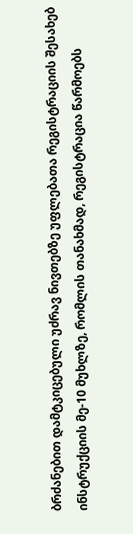ბრძანებით დამტკიცებული უძრავ ნივთებზე უფლებათა რეგისტრაციის შესახებ ინსტრუქციის მე-10 მუხლზე, რომლის თანახმად, რეგისტრაცია წარმოებს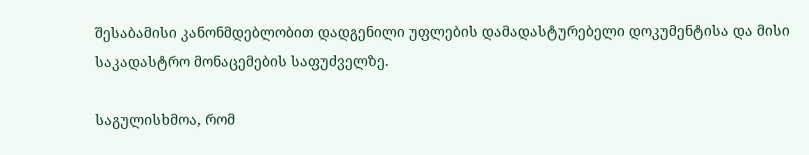შესაბამისი კანონმდებლობით დადგენილი უფლების დამადასტურებელი დოკუმენტისა და მისი საკადასტრო მონაცემების საფუძველზე.

საგულისხმოა, რომ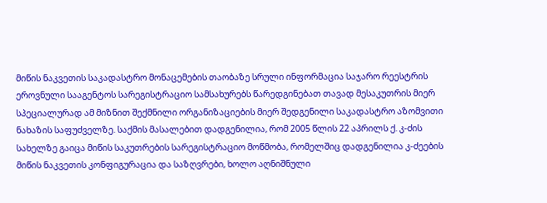მიწის ნაკვეთის საკადასტრო მონაცემების თაობაზე სრული ინფორმაცია საჯარო რეესტრის ეროვნული სააგენტოს სარეგისტრაციო სამსახურებს წარედგინებათ თავად მესაკუთრის მიერ სპეციალურად ამ მიზნით შექმნილი ორგანიზაციების მიერ შედგენილი საკადასტრო აზომვითი ნახაზის საფუძველზე. საქმის მასალებით დადგენილია, რომ 2005 წლის 22 აპრილს ქ. კ-ძის სახელზე გაიცა მიწის საკუთრების სარეგისტრაციო მოწმობა, რომელშიც დადგენილია კ-ძეების მიწის ნაკვეთის კონფიგურაცია და საზღვრები, ხოლო აღნიშნული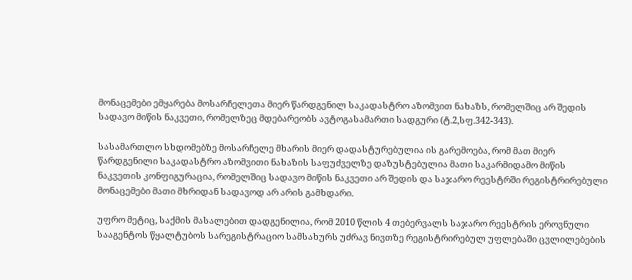მონაცემები ემყარება მოსარჩელეთა მიერ წარდგენილ საკადასტრო აზომვით ნახაზს, რომელშიც არ შედის სადავო მიწის ნაკვეთი, რომელზეც მდებარეობს ავტოგასამართი სადგური (ტ.2,სფ.342-343).

სასამართლო სხდომებზე მოსარჩელე მხარის მიერ დადასტურებულია ის გარემოება, რომ მათ მიერ წარდგენილი საკადასტრო აზომვითი ნახაზის საფუძველზე დაზუსტებულია მათი საკარმიდამო მიწის ნაკვეთის კონფიგურაცია, რომელშიც სადავო მიწის ნაკვეთი არ შედის და საჯარო რეესტრში რეგისტრირებული მონაცემები მათი მხრიდან სადავოდ არ არის გამხდარი.

უფრო მეტიც, საქმის მასალებით დადგენილია, რომ 2010 წლის 4 თებერვალს საჯარო რეესტრის ეროვნული სააგენტოს წყალტუბოს სარეგისტრაციო სამსახურს უძრავ ნივთზე რეგისტრირებულ უფლებაში ცვლილებების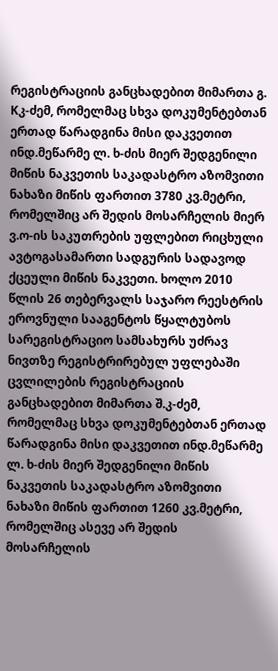რეგისტრაციის განცხადებით მიმართა გ. Kკ-ძემ, რომელმაც სხვა დოკუმენტებთან ერთად წარადგინა მისი დაკვეთით ინდ.მეწარმე ლ. ხ-ძის მიერ შედგენილი მიწის ნაკვეთის საკადასტრო აზომვითი ნახაზი მიწის ფართით 3780 კვ.მეტრი, რომელშიც არ შედის მოსარჩელის მიერ ვ.ო-ის საკუთრების უფლებით რიცხული ავტოგასამართი სადგურის სადავოდ ქცეული მიწის ნაკვეთი. ხოლო 2010 წლის 26 თებერვალს საჯარო რეესტრის ეროვნული სააგენტოს წყალტუბოს სარეგისტრაციო სამსახურს უძრავ ნივთზე რეგისტრირებულ უფლებაში ცვლილების რეგისტრაციის განცხადებით მიმართა შ.კ-ძემ, რომელმაც სხვა დოკუმენტებთან ერთად წარადგინა მისი დაკვეთით ინდ.მეწარმე ლ. ხ-ძის მიერ შედგენილი მიწის ნაკვეთის საკადასტრო აზომვითი ნახაზი მიწის ფართით 1260 კვ.მეტრი, რომელშიც ასევე არ შედის მოსარჩელის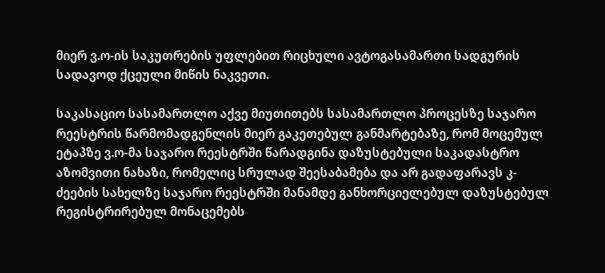მიერ ვ.ო-ის საკუთრების უფლებით რიცხული ავტოგასამართი სადგურის სადავოდ ქცეული მიწის ნაკვეთი.

საკასაციო სასამართლო აქვე მიუთითებს სასამართლო პროცესზე საჯარო რეესტრის წარმომადგენლის მიერ გაკეთებულ განმარტებაზე, რომ მოცემულ ეტაპზე ვ.ო-მა საჯარო რეესტრში წარადგინა დაზუსტებული საკადასტრო აზომვითი ნახაზი, რომელიც სრულად შეესაბამება და არ გადაფარავს კ-ძეების სახელზე საჯარო რეესტრში მანამდე განხორციელებულ დაზუსტებულ რეგისტრირებულ მონაცემებს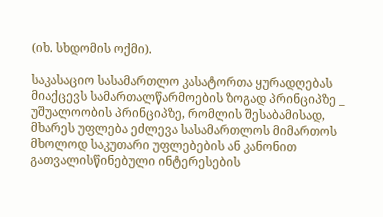(იხ. სხდომის ოქმი).

საკასაციო სასამართლო კასატორთა ყურადღებას მიაქცევს სამართალწარმოების ზოგად პრინციპზე _ უშუალოობის პრინციპზე, რომლის შესაბამისად, მხარეს უფლება ეძლევა სასამართლოს მიმართოს მხოლოდ საკუთარი უფლებების ან კანონით გათვალისწინებული ინტერესების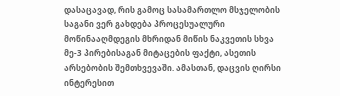დასაცავად, რის გამოც სასამართლო მსჯელობის საგანი ვერ გახდება პროცესუალური მოწინააღმდეგის მხრიდან მიწის ნაკვეთის სხვა მე-3 პირებისაგან მიტაცების ფაქტი, ასეთის არსებობის შემთხვევაში. ამასთან, დაცვის ღირსი ინტერესით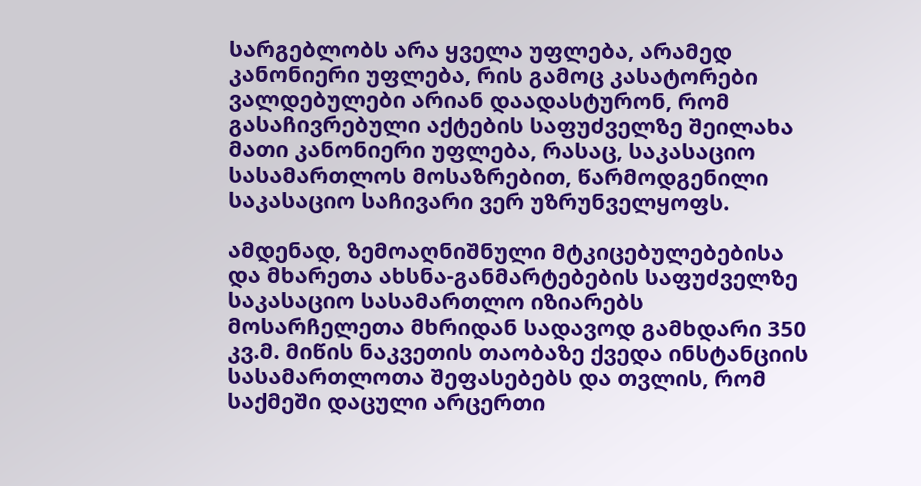სარგებლობს არა ყველა უფლება, არამედ კანონიერი უფლება, რის გამოც კასატორები ვალდებულები არიან დაადასტურონ, რომ გასაჩივრებული აქტების საფუძველზე შეილახა მათი კანონიერი უფლება, რასაც, საკასაციო სასამართლოს მოსაზრებით, წარმოდგენილი საკასაციო საჩივარი ვერ უზრუნველყოფს.

ამდენად, ზემოაღნიშნული მტკიცებულებებისა და მხარეთა ახსნა-განმარტებების საფუძველზე საკასაციო სასამართლო იზიარებს მოსარჩელეთა მხრიდან სადავოდ გამხდარი 350 კვ.მ. მიწის ნაკვეთის თაობაზე ქვედა ინსტანციის სასამართლოთა შეფასებებს და თვლის, რომ საქმეში დაცული არცერთი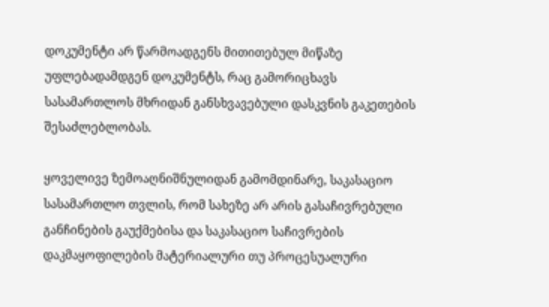დოკუმენტი არ წარმოადგენს მითითებულ მიწაზე უფლებადამდგენ დოკუმენტს, რაც გამორიცხავს სასამართლოს მხრიდან განსხვავებული დასკვნის გაკეთების შესაძლებლობას.

ყოველივე ზემოაღნიშნულიდან გამომდინარე, საკასაციო სასამართლო თვლის, რომ სახეზე არ არის გასაჩივრებული განჩინების გაუქმებისა და საკასაციო საჩივრების დაკმაყოფილების მატერიალური თუ პროცესუალური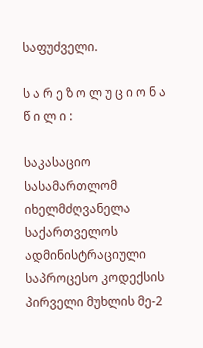საფუძველი.

ს ა რ ე ზ ო ლ უ ც ი ო ნ ა წ ი ლ ი :

საკასაციო სასამართლომ იხელმძღვანელა საქართველოს ადმინისტრაციული საპროცესო კოდექსის პირველი მუხლის მე-2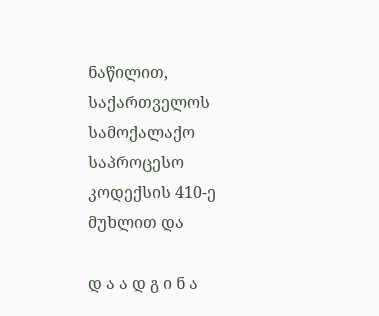ნაწილით, საქართველოს სამოქალაქო საპროცესო კოდექსის 410-ე მუხლით და

დ ა ა დ გ ი ნ ა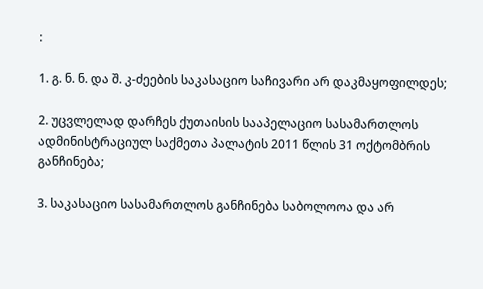:

1. გ. ნ. ნ. და შ. კ-ძეების საკასაციო საჩივარი არ დაკმაყოფილდეს;

2. უცვლელად დარჩეს ქუთაისის სააპელაციო სასამართლოს ადმინისტრაციულ საქმეთა პალატის 2011 წლის 31 ოქტომბრის განჩინება;

3. საკასაციო სასამართლოს განჩინება საბოლოოა და არ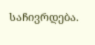საჩივრდება.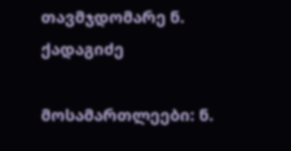თავმჯდომარე ნ. ქადაგიძე

მოსამართლეები: ნ.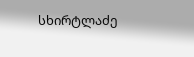სხირტლაძე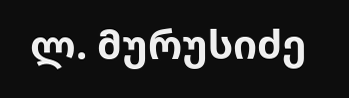ლ. მურუსიძე